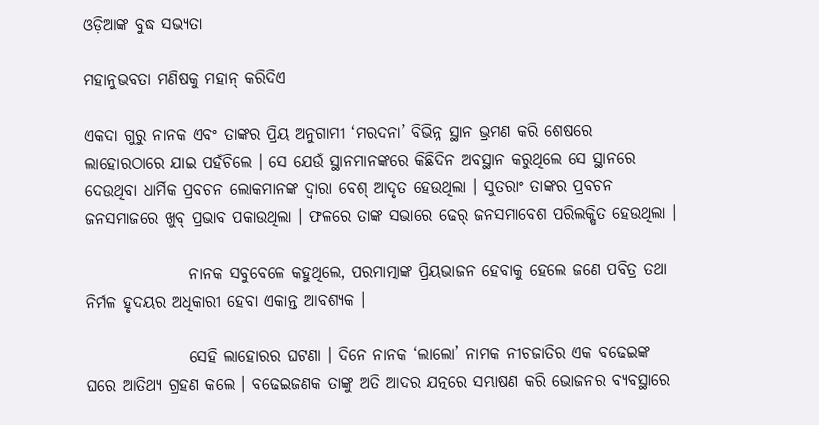ଓଡ଼ିଆଙ୍କ ବୁଦ୍ଧ ସଭ୍ୟତା

ମହାନୁଭବତା ମଣିଷକୁ ମହାନ୍ କରିଦିଏ

ଏକଦା ଗୁରୁ ନାନକ ଏବଂ ତାଙ୍କର ପ୍ରିୟ ଅନୁଗାମୀ ‘ମରଦନା’ ବିଭିନ୍ନ ସ୍ଥାନ ଭ୍ରମଣ କରି ଶେଷରେ ଲାହୋରଠାରେ ଯାଇ ପହଁଚିଲେ । ସେ ଯେଉଁ ସ୍ଥାନମାନଙ୍କରେ କିଛିଦିନ ଅବସ୍ଥାନ କରୁଥିଲେ ସେ ସ୍ଥାନରେ ଦେଉଥିବା ଧାର୍ମିକ ପ୍ରବଚନ ଲୋକମାନଙ୍କ ଦ୍ୱାରା ବେଶ୍ ଆଦୃତ ହେଉଥିଲା । ସୁତରାଂ ତାଙ୍କର ପ୍ରବଚନ ଜନସମାଜରେ ଖୁବ୍ ପ୍ରଭାବ ପକାଉଥିଲା । ଫଳରେ ତାଙ୍କ ସଭାରେ ଢେର୍ ଜନସମାବେଶ ପରିଲକ୍ଷିତ ହେଉଥିଲା ।

                ନାନକ ସବୁବେଳେ କହୁଥିଲେ, ପରମାତ୍ମାଙ୍କ ପ୍ରିୟଭାଜନ ହେବାକୁ ହେଲେ ଜଣେ ପବିତ୍ର ତଥା ନିର୍ମଳ ହୃଦୟର ଅଧିକାରୀ ହେବା ଏକାନ୍ତ ଆବଶ୍ୟକ ।

                ସେହି ଲାହୋରର ଘଟଣା । ଦିନେ ନାନକ ‘ଲାଲୋ’ ନାମକ ନୀଚଜାତିର ଏକ ବଢେଇଙ୍କ ଘରେ ଆତିଥ୍ୟ ଗ୍ରହଣ କଲେ । ବଢେଇଜଣକ ତାଙ୍କୁ ଅତି ଆଦର ଯତ୍ନରେ ସମ୍ଭାଷଣ କରି ଭୋଜନର ବ୍ୟବସ୍ଥାରେ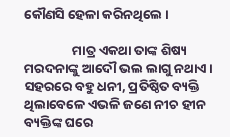କୌଣସି ହେଳା କରିନଥିଲେ ।

                ମାତ୍ର ଏକଥା ତାଙ୍କ ଶିଷ୍ୟ ମରଦନାଙ୍କୁ ଆଦୌ ଭଲ ଲାଗୁ ନଥାଏ । ସହରରେ ବହୁ ଧନୀ, ପ୍ରତିଷ୍ଠିତ ବ୍ୟକ୍ତି ଥିଲାବେଳେ ଏଭଳି ଜଣେ ନୀଚ ହୀନ ବ୍ୟକ୍ତିଙ୍କ ଘରେ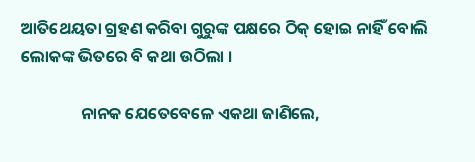ଆତିଥେୟତା ଗ୍ରହଣ କରିବା ଗୁରୁଙ୍କ ପକ୍ଷରେ ଠିକ୍ ହୋଇ ନାହିଁ ବୋଲି ଲୋକଙ୍କ ଭିତରେ ବି କଥା ଉଠିଲା ।

                ନାନକ ଯେତେବେଳେ ଏକଥା ଜାଣିଲେ,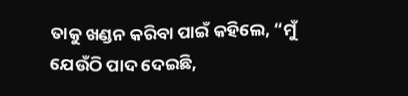ତାକୁ ଖଣ୍ଡନ କରିବା ପାଇଁ କହିଲେ, “ମୁଁ ଯେଉଁଠି ପାଦ ଦେଇଛି,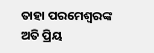ତାହା ପରମେଶ୍ୱରଙ୍କ ଅତି ପ୍ରିୟ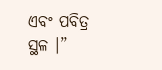ଏବଂ ପବିତ୍ର ସ୍ଥଳ ।”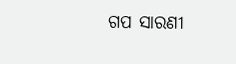ଗପ ସାରଣୀ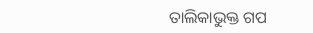ତାଲିକାଭୁକ୍ତ ଗପ